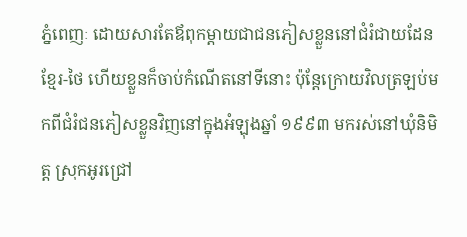ភ្នំពេញៈ ដោយសារតែឪពុកម្តាយជាជនភៀសខ្លួននៅជំរំជាយដែនខ្មែរ-ថៃ ហើយខ្លួនក៏ចាប់កំណើតនៅទីនោះ ប៉ុន្តែក្រោយវិលត្រឡប់មកពីជំរំជនភៀសខ្លួនវិញនៅក្នុងអំឡុងឆ្នាំ ១៩៩៣ មករស់នៅឃុំនិមិត្ត ស្រុកអូរជ្រៅ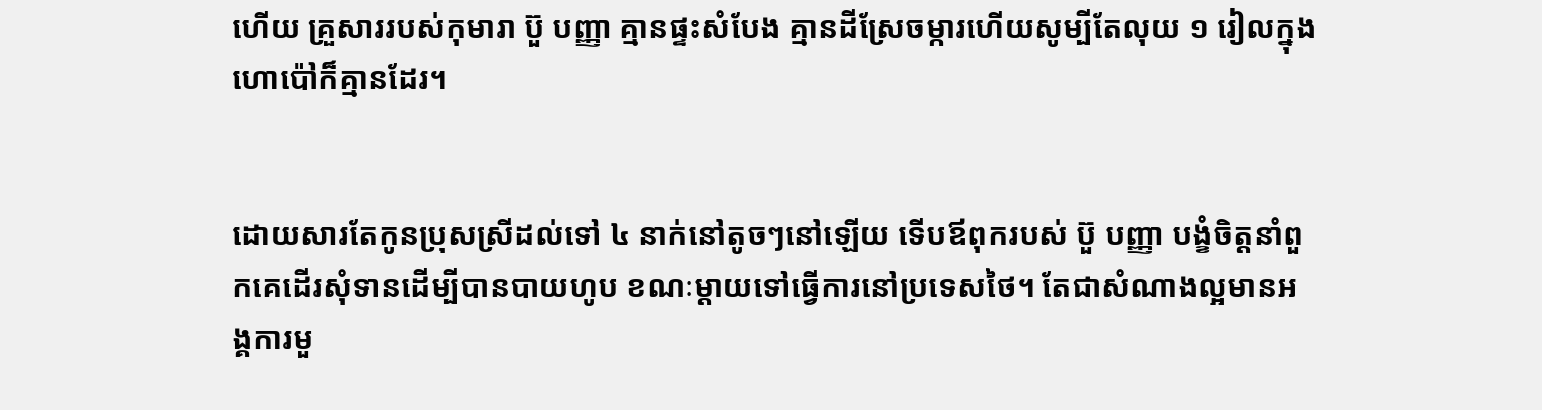ហើយ គ្រួសាររបស់កុមារា ប៊ួ បញ្ញា គ្មានផ្ទះសំបែង គ្មានដីស្រែចម្ការហើយសូម្បីតែលុយ ១ រៀលក្នុងហោប៉ៅក៏គ្មានដែរ។


ដោយសារតែកូនប្រុសស្រីដល់ទៅ ៤ នាក់នៅតូចៗនៅឡើយ ទើបឪពុករបស់ ប៊ួ បញ្ញា បង្ខំចិត្តនាំពួកគេដើរសុំទានដើម្បីបានបាយហូប ខណៈម្តាយទៅធ្វើការនៅប្រទេសថៃ។ តែជាសំណាងល្អមានអង្គការមួ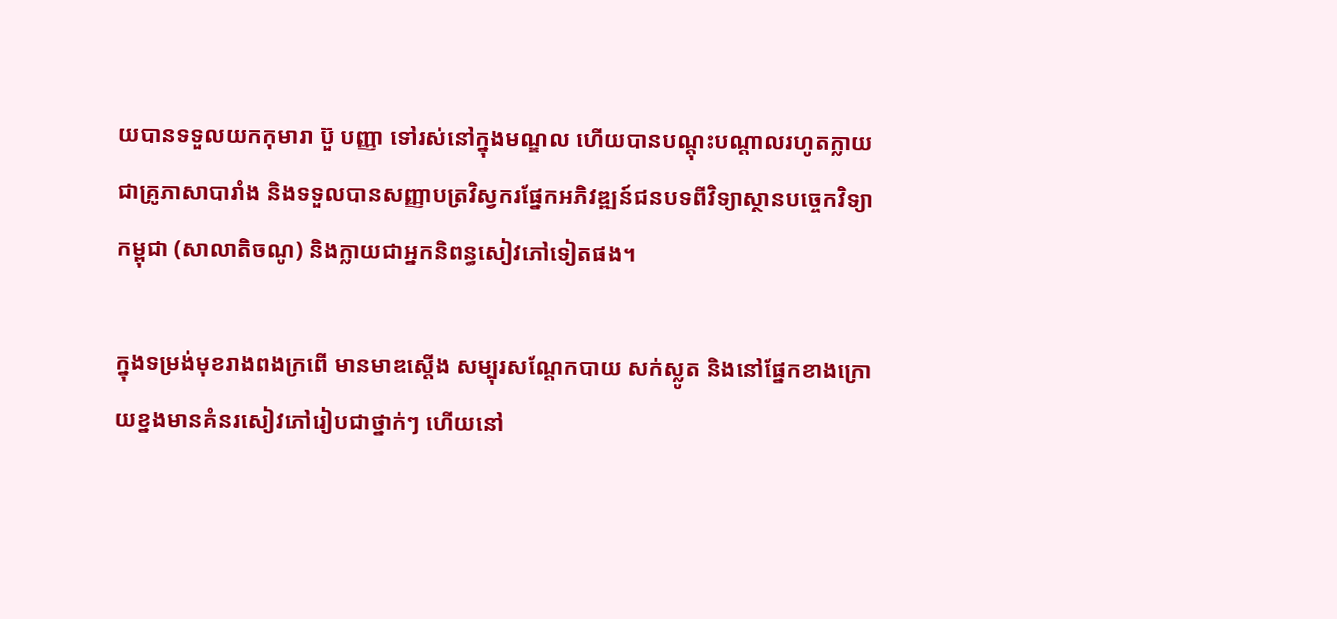យបានទទួលយកកុមារា ប៊ួ បញ្ញា ទៅរស់នៅក្នុងមណ្ឌល ហើយបានបណ្តុះបណ្តាលរហូតក្លាយជាគ្រូភាសាបារាំង និងទទួលបានសញ្ញាបត្រវិស្វករផ្នែកអភិវឌ្ឍន៍ជនបទពីវិទ្យាស្ថានបច្ចេកវិទ្យាកម្ពុជា (សាលាតិចណូ) និងក្លាយជាអ្នកនិពន្ធសៀវភៅទៀតផង។

ក្នុងទម្រង់មុខរាងពងក្រពើ មានមាឌស្តើង សម្បុរសណ្តែកបាយ សក់ស្លូត និងនៅផ្នែកខាងក្រោយខ្នងមានគំនរសៀវភៅរៀបជាថ្នាក់ៗ ហើយនៅ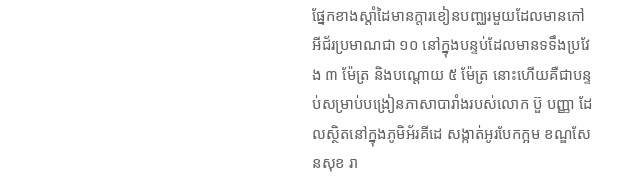ផ្នែកខាងស្តាំដៃមានក្តារខៀនបញ្ឈរមួយដែលមានកៅអីជ័រប្រមាណជា ១០ នៅក្នុងបន្ទប់ដែលមានទទឹងប្រវែង ៣ ម៉ែត្រ និងបណ្តោយ ៥ ម៉ែត្រ នោះហើយគឺជាបន្ទប់សម្រាប់បង្រៀនភាសាបារាំងរបស់លោក ប៊ួ បញ្ញា ដែលស្ថិតនៅក្នុងភូមិអ័រគីដេ សង្កាត់អូរបែកក្អម ខណ្ឌសែនសុខ រា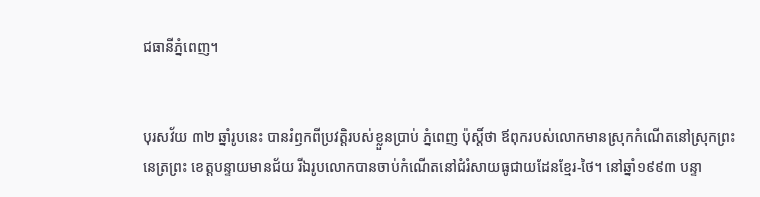ជធានីភ្នំពេញ។


បុរសវ័យ ៣២ ឆ្នាំរូបនេះ បានរំឭកពីប្រវត្តិរបស់ខ្លួនប្រាប់ ភ្នំពេញ ប៉ុស្តិ៍ថា ឪពុករបស់លោកមានស្រុកកំណើតនៅស្រុកព្រះនេត្រព្រះ ខេត្តបន្ទាយមានជ័យ រីឯរូបលោកបានចាប់កំណើតនៅជំរំសាយធូជាយដែនខ្មែរ-ថៃ។ នៅឆ្នាំ១៩៩៣ បន្ទា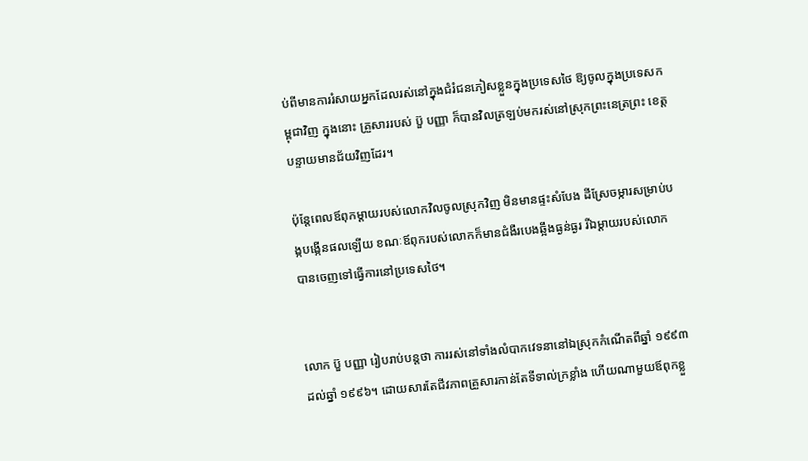ប់ពីមានការរំសាយអ្នកដែលរស់នៅក្នុងជំរំជនភៀសខ្លួនក្នុងប្រទេសថៃ ឱ្យចូលក្នុងប្រទេសកម្ពុជាវិញ ក្នុងនោះ គ្រួសាររបស់ ប៊ួ បញ្ញា ក៏បានវិលត្រឡប់មករស់នៅស្រុកព្រះនេត្រព្រះ ខេត្តបន្ទាយមានជ័យវិញដែរ។

ប៉ុន្តែពេលឪពុកម្តាយរបស់លោកវិលចូលស្រុកវិញ មិនមានផ្ទះសំបែង ដីស្រែចម្ការសម្រាប់បង្កបង្កើនផលឡើយ ខណៈឪពុករបស់លោកក៏មានជំងឺរបេងឆ្អឹងធ្ងន់ធ្ងរ រីឯម្តាយរបស់លោកបានចេញទៅធ្វើការនៅប្រទេសថៃ។


លោក ប៊ួ បញ្ញា រៀបរាប់បន្តថា ការរស់នៅទាំងលំបាកវេទនានៅឯស្រុកកំណើតពីឆ្នាំ ១៩៩៣ ដល់ឆ្នាំ ១៩៩៦។ ដោយសារតែជីវភាពគ្រួសារកាន់តែទីទាល់ក្រខ្លាំង ហើយណាមួយឪពុកខ្លួ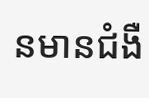នមានជំងឺ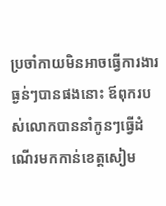ប្រចាំកាយមិនអាចធ្វើការងារធ្ងន់ៗបានផងនោះ ឪពុករបស់លោកបាននាំកូនៗធ្វើដំណើរមកកាន់ខេត្តសៀម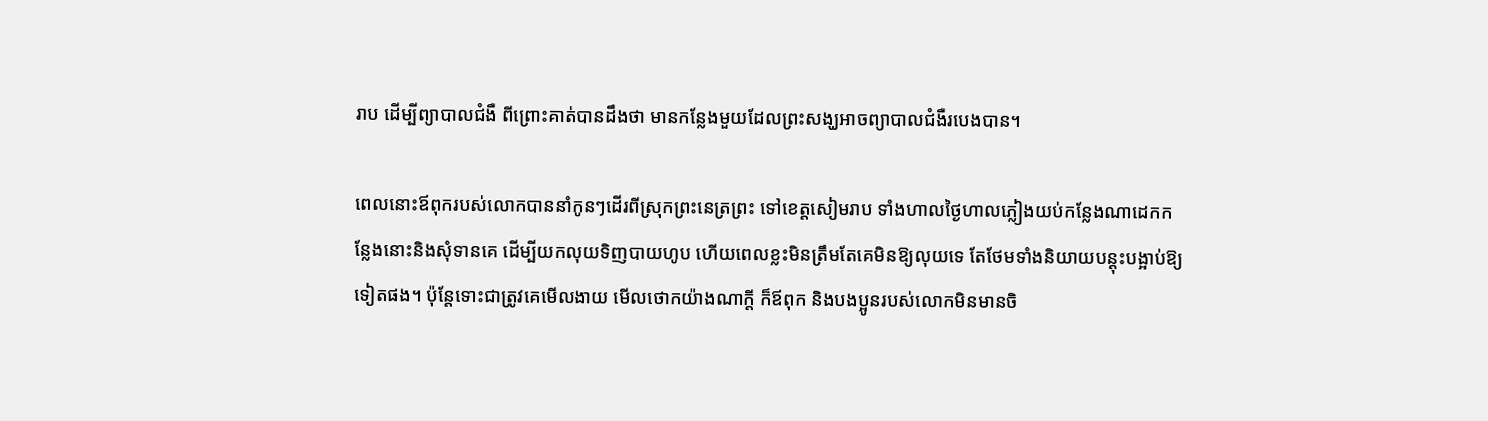រាប ដើម្បីព្យាបាលជំងឺ ពីព្រោះគាត់បានដឹងថា មានកន្លែងមួយដែលព្រះសង្ឃអាចព្យាបាលជំងឺរបេងបាន។

ពេលនោះឪពុករបស់លោកបាននាំកូនៗដើរពីស្រុកព្រះនេត្រព្រះ ទៅខេត្តសៀមរាប ទាំងហាលថ្ងៃហាលភ្លៀងយប់កន្លែងណាដេកកន្លែងនោះនិងសុំទានគេ ដើម្បីយកលុយទិញបាយហូប ហើយពេលខ្លះមិនត្រឹមតែគេមិនឱ្យលុយទេ តែថែមទាំងនិយាយបន្តុះបង្អាប់ឱ្យទៀតផង។ ប៉ុន្តែទោះជាត្រូវគេមើលងាយ មើលថោកយ៉ាងណាក្តី ក៏ឪពុក និងបងប្អូនរបស់លោកមិនមានចិ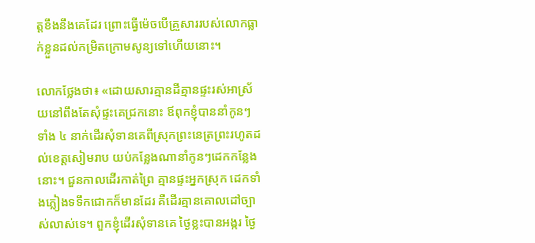ត្តខឹងនឹងគេដែរ ព្រោះធ្វើម៉េចបើគ្រួសាររបស់លោកធ្លាក់ខ្លួនដល់កម្រិតក្រោមសូន្យទៅហើយនោះ។

លោកថ្លែងថា៖ «ដោយសារគ្មានដីគ្មានផ្ទះរស់អាស្រ័យនៅពឹងតែសុំផ្ទះគេជ្រកនោះ ឪពុកខ្ញុំបាននាំកូនៗទាំង ៤ នាក់ដើរសុំទានគេពីស្រុកព្រះនេត្រព្រះរហូតដល់ខេត្តសៀមរាប យប់កន្លែងណានាំកូនៗដេកកន្លែងនោះ។ ជួនកាលដើរកាត់ព្រៃ គ្មានផ្ទះអ្នកស្រុក ដេកទាំងភ្លៀងទទឹកជោកក៏មានដែរ គឺដើរគ្មានគោលដៅច្បាស់លាស់ទេ។ ពួកខ្ញុំដើរសុំទានគេ ថ្ងៃខ្លះបានអង្ករ ថ្ងៃ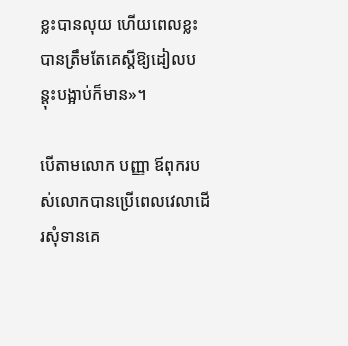ខ្លះបានលុយ ហើយពេលខ្លះ បានត្រឹមតែគេស្តីឱ្យដៀលបន្តុះបង្អាប់ក៏មាន»។

បើតាមលោក បញ្ញា ឪពុករបស់លោកបានប្រើពេលវេលាដើរសុំទានគេ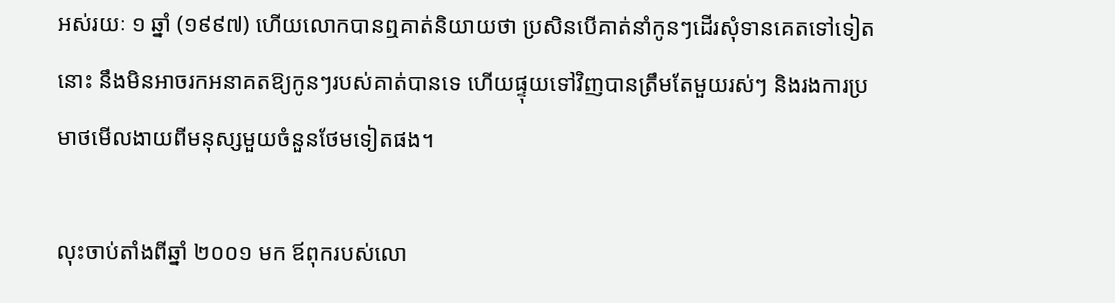អស់រយៈ ១ ឆ្នាំ (១៩៩៧) ហើយលោកបានឮគាត់និយាយថា ប្រសិនបើគាត់នាំកូនៗដើរសុំទានគេតទៅទៀតនោះ នឹងមិនអាចរកអនាគតឱ្យកូនៗរបស់គាត់បានទេ ហើយផ្ទុយទៅវិញបានត្រឹមតែមួយរស់ៗ និងរងការប្រមាថមើលងាយពីមនុស្សមួយចំនួនថែមទៀតផង។

លុះចាប់តាំងពីឆ្នាំ ២០០១ មក ឪពុករបស់លោ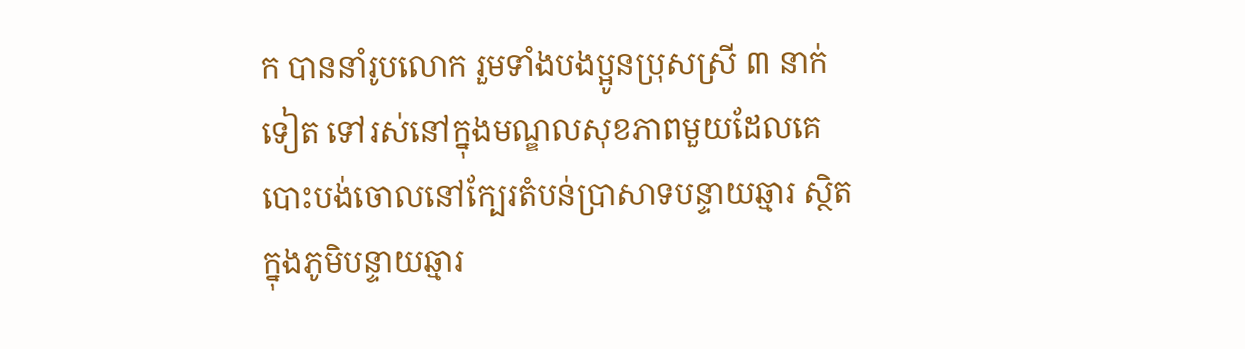ក បាននាំរូបលោក រួមទាំងបងប្អូនប្រុសស្រី ៣ នាក់ទៀត ទៅរស់នៅក្នុងមណ្ឌលសុខភាពមួយដែលគេបោះបង់ចោលនៅក្បែរតំបន់ប្រាសាទបន្ទាយឆ្មារ ស្ថិតក្នុងភូមិបន្ទាយឆ្មារ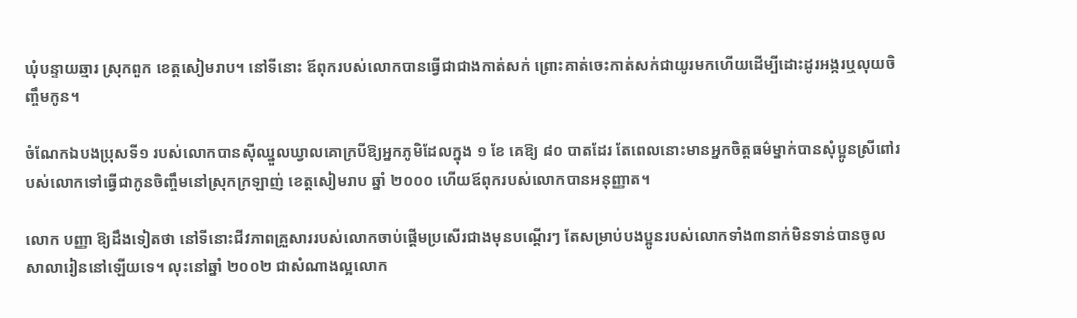ឃុំបន្ទាយឆ្មារ ស្រុកពួក ខេត្តសៀមរាប។ នៅទីនោះ ឪពុករបស់លោកបានធ្វើជាជាងកាត់សក់ ព្រោះគាត់ចេះកាត់សក់ជាយូរមកហើយដើម្បីដោះដូរអង្ករឬលុយចិញ្ចឹមកូន។

ចំណែកឯបងប្រុសទី១ របស់លោកបានស៊ីឈ្នួលឃ្វាលគោក្របីឱ្យអ្នកភូមិដែលក្នុង ១ ខែ គេឱ្យ ៨០ បាតដែរ តែពេលនោះមានអ្នកចិត្តធម៌ម្នាក់បានសុំប្អូនស្រីពៅរបស់លោកទៅធ្វើជាកូនចិញ្ចឹមនៅស្រុកក្រឡាញ់ ខេត្តសៀមរាប ឆ្នាំ ២០០០ ហើយឪពុករបស់លោកបានអនុញ្ញាត។

លោក បញ្ញា ឱ្យដឹងទៀតថា នៅទីនោះជីវភាពគ្រួសាររបស់លោកចាប់ផ្តើមប្រសើរជាងមុនបណ្តើរៗ តែសម្រាប់បងប្អូនរបស់លោកទាំង៣នាក់មិនទាន់បានចូលសាលារៀននៅឡើយទេ។ លុះនៅឆ្នាំ ២០០២ ជាសំណាងល្អលោក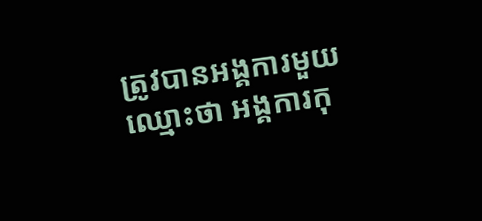ត្រូវបានអង្គការមួយឈ្មោះថា អង្គការកុ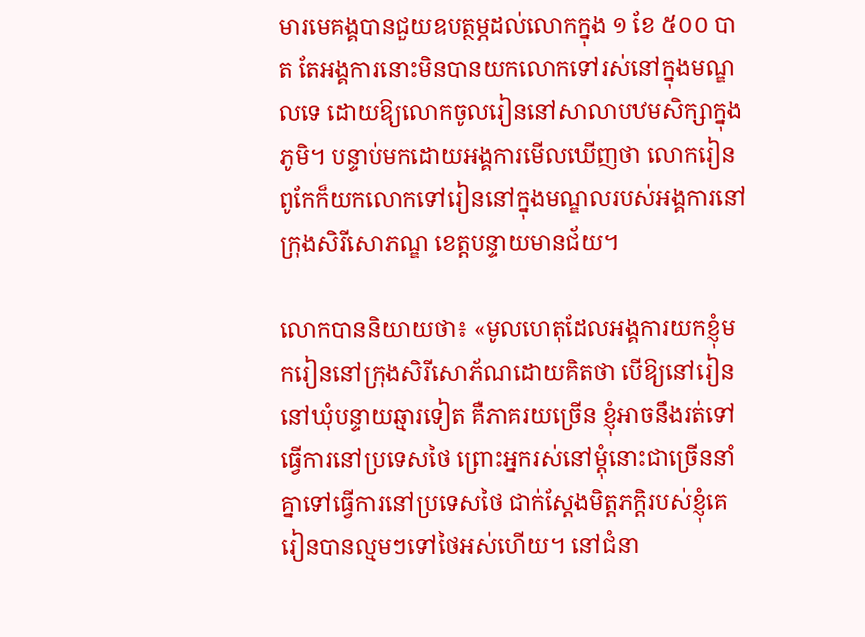មារមេគង្គបានជួយឧបត្ថម្ភដល់លោកក្នុង ១ ខែ ៥០០ បាត តែអង្គការនោះមិនបានយកលោកទៅរស់នៅក្នុងមណ្ឌលទេ ដោយឱ្យលោកចូលរៀននៅសាលាបឋមសិក្សាក្នុងភូមិ។ បន្ទាប់មកដោយអង្គការមើលឃើញថា លោករៀនពូកែក៏យកលោកទៅរៀននៅក្នុងមណ្ឌលរបស់អង្គការនៅក្រុងសិរីសោភណ្ឌ ខេត្តបន្ទាយមានជ័យ។

លោកបាននិយាយថា៖ «មូលហេតុដែលអង្គការយកខ្ញុំមករៀននៅក្រុងសិរីសោភ័ណដោយគិតថា បើឱ្យនៅរៀននៅឃុំបន្ទាយឆ្មារទៀត គឺភាគរយច្រើន ខ្ញុំអាចនឹងរត់ទៅធ្វើការនៅប្រទេសថៃ ព្រោះអ្នករស់នៅម្តុំនោះជាច្រើននាំគ្នាទៅធ្វើការនៅប្រទេសថៃ ជាក់ស្តែងមិត្តភក្តិរបស់ខ្ញុំគេរៀនបានល្មមៗទៅថៃអស់ហើយ។ នៅជំនា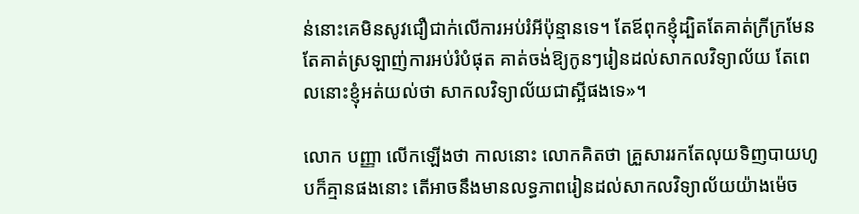ន់នោះគេមិនសូវជឿជាក់លើការអប់រំអីប៉ុន្មានទេ។ តែឪពុកខ្ញុំដ្បិតតែគាត់ក្រីក្រមែន តែគាត់ស្រឡាញ់ការអប់រំបំផុត គាត់ចង់ឱ្យកូនៗរៀនដល់សាកលវិទ្យាល័យ តែពេលនោះខ្ញុំអត់យល់ថា សាកលវិទ្យាល័យជាស្អីផងទេ»។

លោក បញ្ញា លើកឡើងថា កាលនោះ លោកគិតថា គ្រួសាររកតែលុយទិញបាយហូបក៏គ្មានផងនោះ តើអាចនឹងមានលទ្ធភាពរៀនដល់សាកលវិទ្យាល័យយ៉ាងម៉េច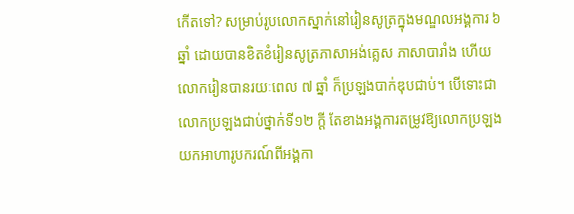កើតទៅ? សម្រាប់រូបលោកស្នាក់នៅរៀនសូត្រក្នុងមណ្ឌលអង្គការ ៦ ឆ្នាំ ដោយបានខិតខំរៀនសូត្រភាសាអង់គ្លេស ភាសាបារាំង ហើយលោករៀនបានរយៈពេល ៧ ឆ្នាំ ក៏ប្រឡងបាក់ឌុបជាប់។ បើទោះជាលោកប្រឡងជាប់ថ្នាក់ទី១២ ក្តី តែខាងអង្គការតម្រូវឱ្យលោកប្រឡងយកអាហារូបករណ៍ពីអង្គកា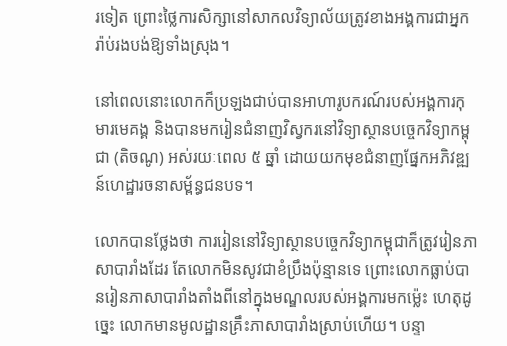រទៀត ព្រោះថ្លៃការសិក្សានៅសាកលវិទ្យាល័យត្រូវខាងអង្គការជាអ្នករ៉ាប់រងបង់ឱ្យទាំងស្រុង។

នៅពេលនោះលោកក៏ប្រឡងជាប់បានអាហារូបករណ៍របស់អង្គការកុមារមេគង្គ និងបានមករៀនជំនាញវិស្វករនៅវិទ្យាស្ថានបច្ចេកវិទ្យាកម្ពុជា (តិចណូ) អស់រយៈពេល ៥ ឆ្នាំ ដោយយកមុខជំនាញផ្នែកអភិវឌ្ឍន៍ហេដ្ឋារចនាសម្ព័ន្ធជនបទ។

លោកបានថ្លែងថា ការរៀននៅវិទ្យាស្ថានបច្ចេកវិទ្យាកម្ពុជាក៏ត្រូវរៀនភាសាបារាំងដែរ តែលោកមិនសូវជាខំប្រឹងប៉ុន្មានទេ ព្រោះលោកធ្លាប់បានរៀនភាសាបារាំងតាំងពីនៅក្នុងមណ្ឌលរបស់អង្គការមកម្ល៉េះ ហេតុដូច្នេះ លោកមានមូលដ្ឋានគ្រឹះភាសាបារាំងស្រាប់ហើយ។ បន្ទា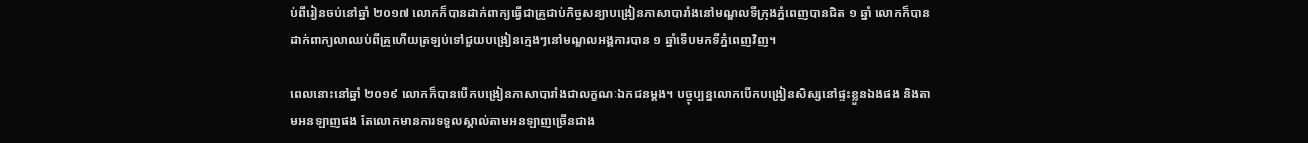ប់ពីរៀនចប់នៅឆ្នាំ ២០១៧ លោកក៏បានដាក់ពាក្យធ្វើជាគ្រូជាប់កិច្ចសន្យាបង្រៀនភាសាបារាំងនៅមណ្ឌលទីក្រុងភ្នំពេញបានជិត ១ ឆ្នាំ លោកក៏បានដាក់ពាក្យលាឈប់ពីគ្រូហើយត្រឡប់ទៅជួយបង្រៀនក្មេងៗនៅមណ្ឌលអង្គការបាន ១ ឆ្នាំទើបមកទីភ្នំពេញវិញ។

ពេលនោះនៅឆ្នាំ ២០១៩ លោកក៏បានបើកបង្រៀនភាសាបារាំងជាលក្ខណៈឯកជនម្តង។ បច្ចុប្បន្នលោកបើកបង្រៀនសិស្សនៅផ្ទះខ្លួនឯងផង និងតាមអនឡាញផង តែលោកមានការទទួលស្គាល់តាមអនឡាញច្រើនជាង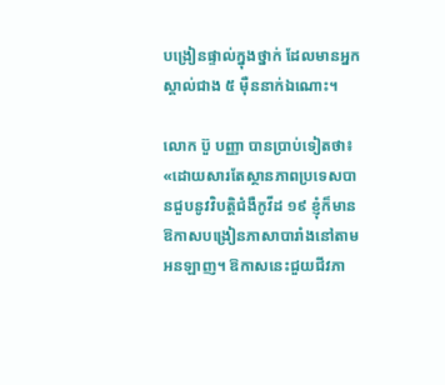បង្រៀនផ្ទាល់ក្នុងថ្នាក់ ដែលមានអ្នកស្គាល់ជាង ៥ ម៉ឺននាក់ឯណោះ។

លោក ប៊ួ បញ្ញា បានប្រាប់ទៀតថា៖ «ដោយសារតែស្ថានភាពប្រទេសបានជួបនូវវិបត្តិជំងឺកូវីដ ១៩ ខ្ញុំក៏មានឱកាសបង្រៀនភាសាបារាំងនៅតាមអនឡាញ។ ឱកាសនេះជួយជីវភា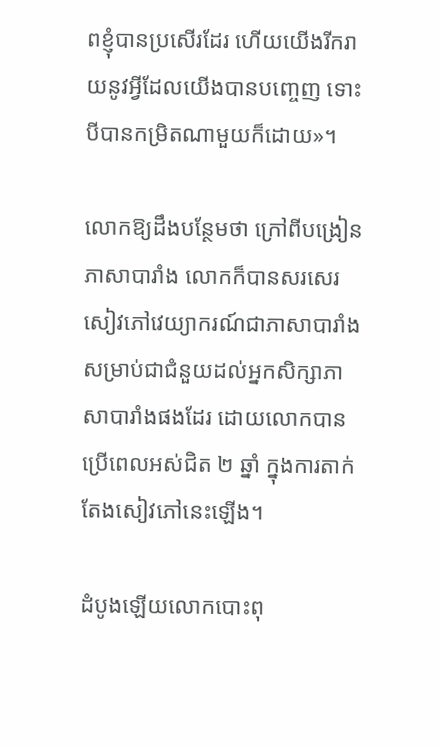ពខ្ញុំបានប្រសើរដែរ ហើយយើងរីករាយនូវអ្វីដែលយើងបានបញ្ចេញ ទោះបីបានកម្រិតណាមួយក៏ដោយ»។

លោកឱ្យដឹងបន្ថែមថា ក្រៅពីបង្រៀនភាសាបារាំង លោកក៏បានសរសេរសៀវភៅវេយ្យាករណ៍ជាភាសាបារាំងសម្រាប់ជាជំនួយដល់អ្នកសិក្សាភាសាបារាំងផងដែរ ដោយលោកបានប្រើពេលអស់ជិត ២ ឆ្នាំ ក្នុងការតាក់តែងសៀវភៅនេះឡើង។

ដំបូងឡើយលោកបោះពុ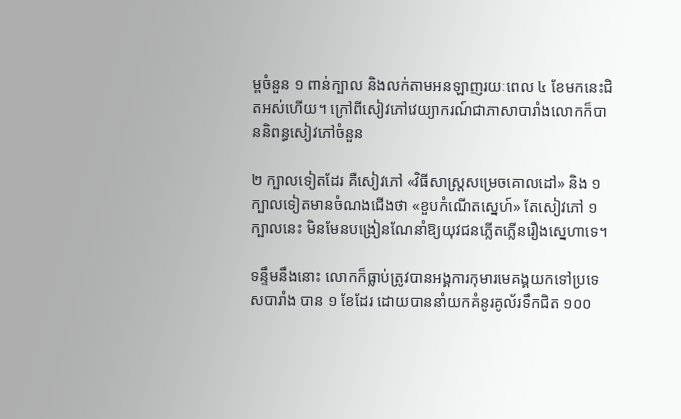ម្ពចំនួន ១ ពាន់ក្បាល និងលក់តាមអនឡាញរយៈពេល ៤ ខែមកនេះជិតអស់ហើយ។ ក្រៅពីសៀវភៅវេយ្យាករណ៍ជាភាសាបារាំងលោកក៏បាននិពន្ធសៀវភៅចំនួន

២ ក្បាលទៀតដែរ គឺសៀវភៅ «វិធីសាស្ត្រសម្រេចគោលដៅ» និង ១ ក្បាលទៀតមានចំណងជើងថា «ខួបកំណើតស្នេហ៍» តែសៀវភៅ ១ ក្បាលនេះ មិនមែនបង្រៀនណែនាំឱ្យយុវជនភ្លើតភ្លើនរឿងស្នេហាទេ។

ទន្ទឹមនឹងនោះ លោកក៏ធ្លាប់ត្រូវបានអង្គការកុមារមេគង្គយកទៅប្រទេសបារាំង បាន ១ ខែដែរ ដោយបាននាំយកគំនូរគូល័រទឹកជិត ១០០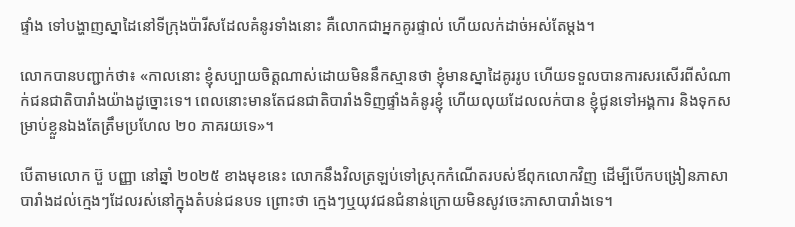ផ្ទាំង ទៅបង្ហាញស្នាដៃនៅទីក្រុងប៉ារីសដែលគំនូរទាំងនោះ គឺលោកជាអ្នកគូរផ្ទាល់ ហើយលក់ដាច់អស់តែម្តង។

លោកបានបញ្ជាក់ថា៖ «កាលនោះ ខ្ញុំសប្បាយចិត្តណាស់ដោយមិននឹកស្មានថា ខ្ញុំមានស្នាដៃគូររូប ហើយទទួលបានការសរសើរពីសំណាក់ជនជាតិបារាំងយ៉ាងដូច្នោះទេ។ ពេលនោះមានតែជនជាតិបារាំងទិញផ្ទាំងគំនូរខ្ញុំ ហើយលុយដែលលក់បាន ខ្ញុំជូនទៅអង្គការ និងទុកសម្រាប់ខ្លួនឯងតែត្រឹមប្រហែល ២០ ភាគរយទេ»។

បើតាមលោក ប៊ួ បញ្ញា នៅឆ្នាំ ២០២៥ ខាងមុខនេះ លោកនឹងវិលត្រឡប់ទៅស្រុកកំណើតរបស់ឪពុកលោកវិញ ដើម្បីបើកបង្រៀនភាសាបារាំងដល់ក្មេងៗដែលរស់នៅក្នុងតំបន់ជនបទ ព្រោះថា ក្មេងៗឬយុវជនជំនាន់ក្រោយមិនសូវចេះភាសាបារាំងទេ។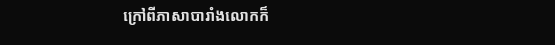ក្រៅពីភាសាបារាំងលោកក៏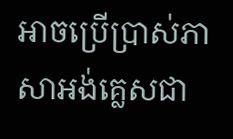អាចប្រើប្រាស់ភាសាអង់គ្លេសជា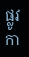ផ្លូវកា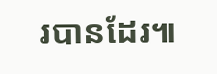របានដែរ៕